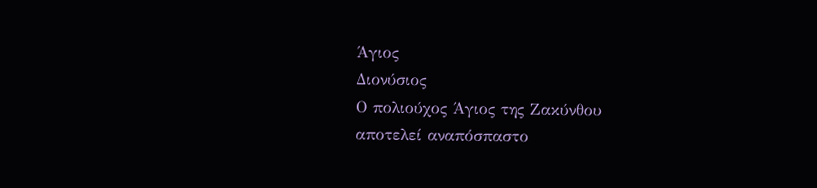Άγιος
Διονύσιος
Ο πολιούχος Άγιος της Ζακύνθου
αποτελεί αναπόσπαστο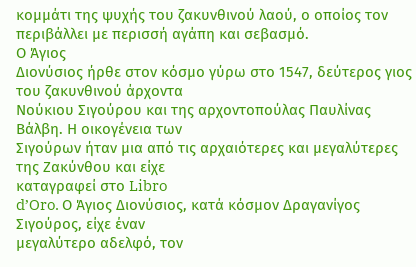κομμάτι της ψυχής του ζακυνθινού λαού, ο οποίος τον
περιβάλλει με περισσή αγάπη και σεβασμό.
Ο Άγιος
Διονύσιος ήρθε στον κόσμο γύρω στο 1547, δεύτερος γιος του ζακυνθινού άρχοντα
Νούκιου Σιγούρου και της αρχοντοπούλας Παυλίνας Βάλβη. Η οικογένεια των
Σιγούρων ήταν μια από τις αρχαιότερες και μεγαλύτερες της Ζακύνθου και είχε
καταγραφεί στο Libro
d’Oro. Ο Άγιος Διονύσιος, κατά κόσμον Δραγανίγος Σιγούρος, είχε έναν
μεγαλύτερο αδελφό, τον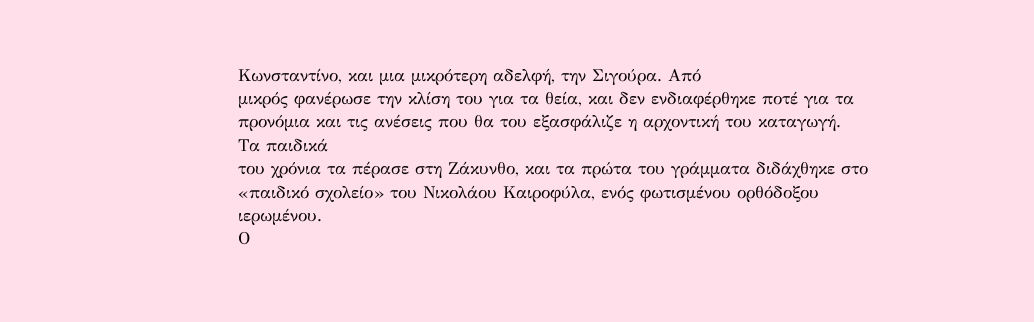Κωνσταντίνο, και μια μικρότερη αδελφή, την Σιγούρα. Από
μικρός φανέρωσε την κλίση του για τα θεία, και δεν ενδιαφέρθηκε ποτέ για τα
προνόμια και τις ανέσεις που θα του εξασφάλιζε η αρχοντική του καταγωγή.
Τα παιδικά
του χρόνια τα πέρασε στη Ζάκυνθο, και τα πρώτα του γράμματα διδάχθηκε στο
«παιδικό σχολείο» του Νικολάου Καιροφύλα, ενός φωτισμένου ορθόδοξου ιερωμένου.
Ο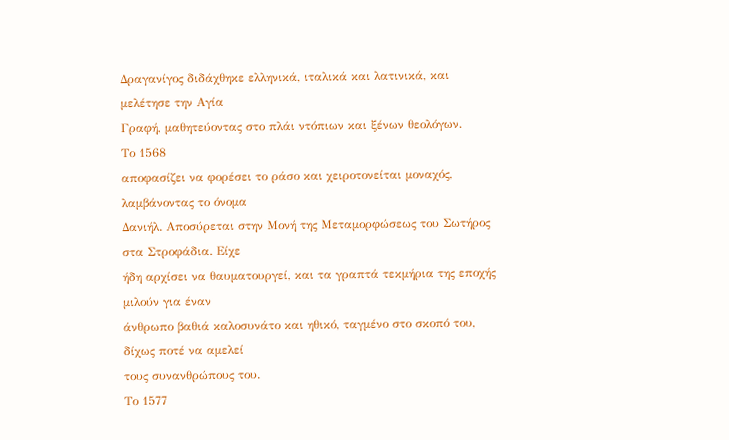Δραγανίγος διδάχθηκε ελληνικά, ιταλικά και λατινικά, και μελέτησε την Αγία
Γραφή, μαθητεύοντας στο πλάι ντόπιων και ξένων θεολόγων.
Το 1568
αποφασίζει να φορέσει το ράσο και χειροτονείται μοναχός, λαμβάνοντας το όνομα
Δανιήλ. Αποσύρεται στην Μονή της Μεταμορφώσεως του Σωτήρος στα Στροφάδια. Είχε
ήδη αρχίσει να θαυματουργεί, και τα γραπτά τεκμήρια της εποχής μιλούν για έναν
άνθρωπο βαθιά καλοσυνάτο και ηθικό, ταγμένο στο σκοπό του, δίχως ποτέ να αμελεί
τους συνανθρώπους του.
Το 1577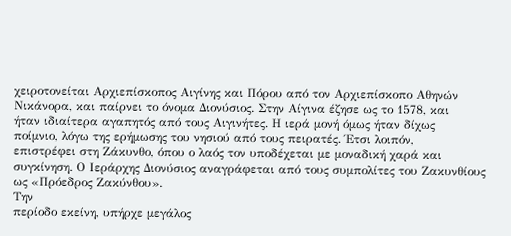χειροτονείται Αρχιεπίσκοπος Αιγίνης και Πόρου από τον Αρχιεπίσκοπο Αθηνών
Νικάνορα, και παίρνει το όνομα Διονύσιος. Στην Αίγινα έζησε ως το 1578, και
ήταν ιδιαίτερα αγαπητός από τους Αιγινήτες. Η ιερά μονή όμως ήταν δίχως
ποίμνιο, λόγω της ερήμωσης του νησιού από τους πειρατές. Έτσι λοιπόν,
επιστρέφει στη Ζάκυνθο, όπου ο λαός τον υποδέχεται με μοναδική χαρά και
συγκίνηση. Ο Ιεράρχης Διονύσιος αναγράφεται από τους συμπολίτες του Ζακυνθίους
ως «Πρόεδρος Ζακύνθου».
Την
περίοδο εκείνη, υπήρχε μεγάλος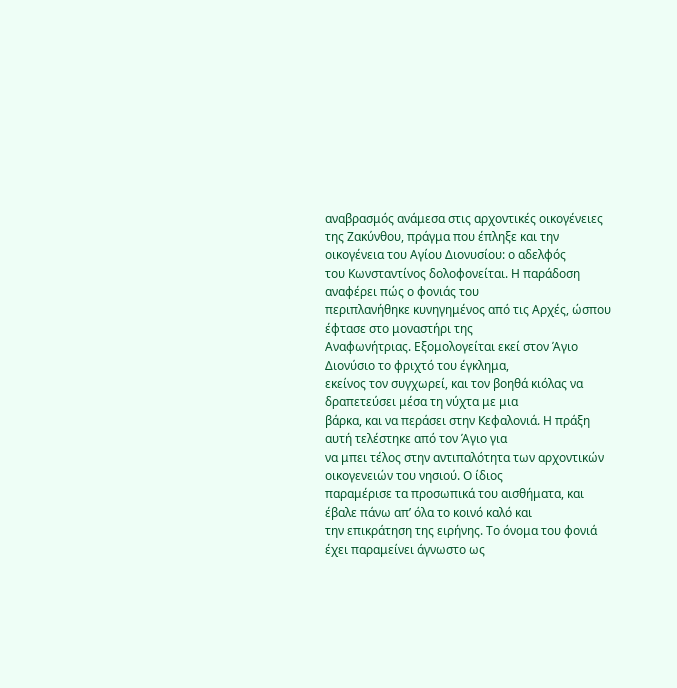αναβρασμός ανάμεσα στις αρχοντικές οικογένειες
της Ζακύνθου, πράγμα που έπληξε και την οικογένεια του Αγίου Διονυσίου: ο αδελφός
του Κωνσταντίνος δολοφονείται. Η παράδοση αναφέρει πώς ο φονιάς του
περιπλανήθηκε κυνηγημένος από τις Αρχές, ώσπου έφτασε στο μοναστήρι της
Αναφωνήτριας. Εξομολογείται εκεί στον Άγιο Διονύσιο το φριχτό του έγκλημα,
εκείνος τον συγχωρεί, και τον βοηθά κιόλας να δραπετεύσει μέσα τη νύχτα με μια
βάρκα, και να περάσει στην Κεφαλονιά. Η πράξη αυτή τελέστηκε από τον Άγιο για
να μπει τέλος στην αντιπαλότητα των αρχοντικών οικογενειών του νησιού. Ο ίδιος
παραμέρισε τα προσωπικά του αισθήματα, και έβαλε πάνω απ’ όλα το κοινό καλό και
την επικράτηση της ειρήνης. Το όνομα του φονιά έχει παραμείνει άγνωστο ως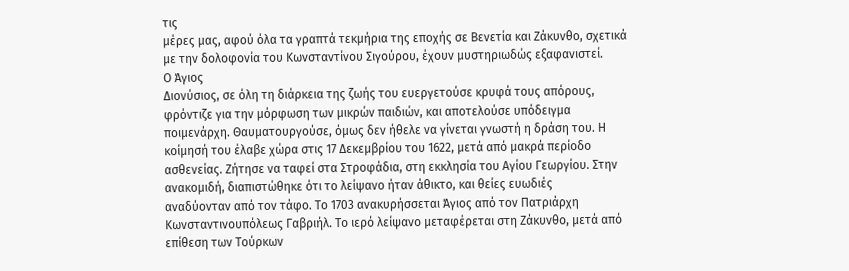τις
μέρες μας, αφού όλα τα γραπτά τεκμήρια της εποχής σε Βενετία και Ζάκυνθο, σχετικά
με την δολοφονία του Κωνσταντίνου Σιγούρου, έχουν μυστηριωδώς εξαφανιστεί.
Ο Άγιος
Διονύσιος, σε όλη τη διάρκεια της ζωής του ευεργετούσε κρυφά τους απόρους,
φρόντιζε για την μόρφωση των μικρών παιδιών, και αποτελούσε υπόδειγμα
ποιμενάρχη. Θαυματουργούσε, όμως δεν ήθελε να γίνεται γνωστή η δράση του. Η
κοίμησή του έλαβε χώρα στις 17 Δεκεμβρίου του 1622, μετά από μακρά περίοδο
ασθενείας. Ζήτησε να ταφεί στα Στροφάδια, στη εκκλησία του Αγίου Γεωργίου. Στην
ανακομιδή, διαπιστώθηκε ότι το λείψανο ήταν άθικτο, και θείες ευωδιές
αναδύονταν από τον τάφο. Το 1703 ανακυρήσσεται Άγιος από τον Πατριάρχη
Κωνσταντινουπόλεως Γαβριήλ. Το ιερό λείψανο μεταφέρεται στη Ζάκυνθο, μετά από
επίθεση των Τούρκων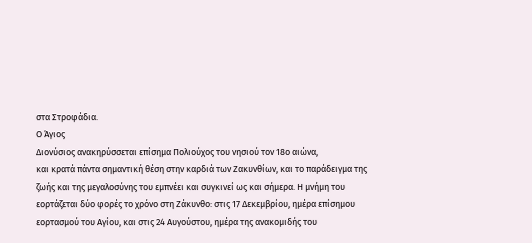στα Στροφάδια.
Ο Άγιος
Διονύσιος ανακηρύσσεται επίσημα Πολιούχος του νησιού τον 18ο αιώνα,
και κρατά πάντα σημαντική θέση στην καρδιά των Ζακυνθίων, και το παράδειγμα της
ζωής και της μεγαλοσύνης του εμπνέει και συγκινεί ως και σήμερα. Η μνήμη του
εορτάζεται δύο φορές το χρόνο στη Ζάκυνθο: στις 17 Δεκεμβρίου, ημέρα επίσημου
εορτασμού του Αγίου, και στις 24 Αυγούστου, ημέρα της ανακομιδής του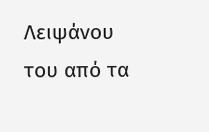Λειψάνου
του από τα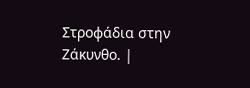Στροφάδια στην Ζάκυνθο. |